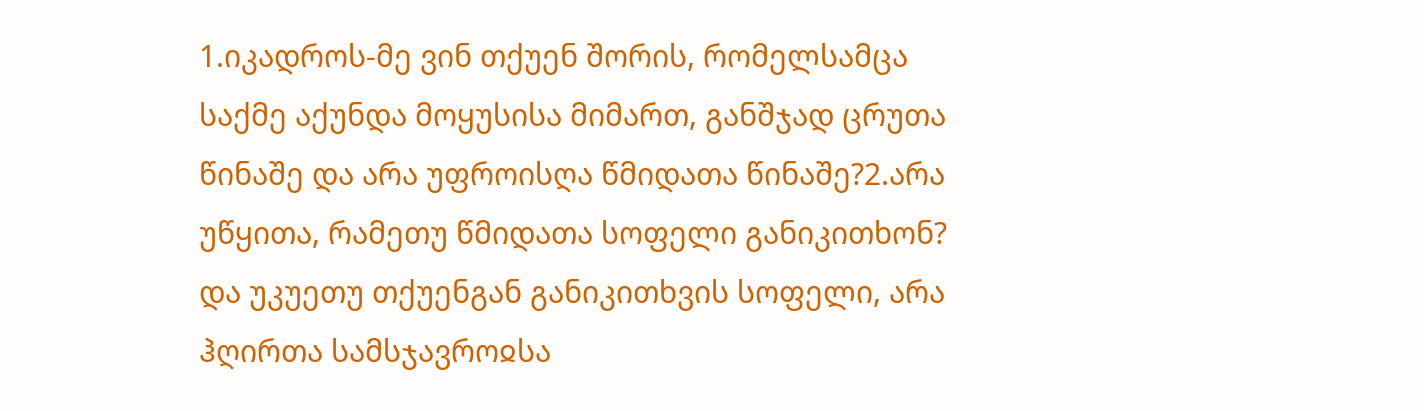1.იკადროს-მე ვინ თქუენ შორის, რომელსამცა საქმე აქუნდა მოყუსისა მიმართ, განშჯად ცრუთა წინაშე და არა უფროისღა წმიდათა წინაშე?2.არა უწყითა, რამეთუ წმიდათა სოფელი განიკითხონ? და უკუეთუ თქუენგან განიკითხვის სოფელი, არა ჰღირთა სამსჯავროჲსა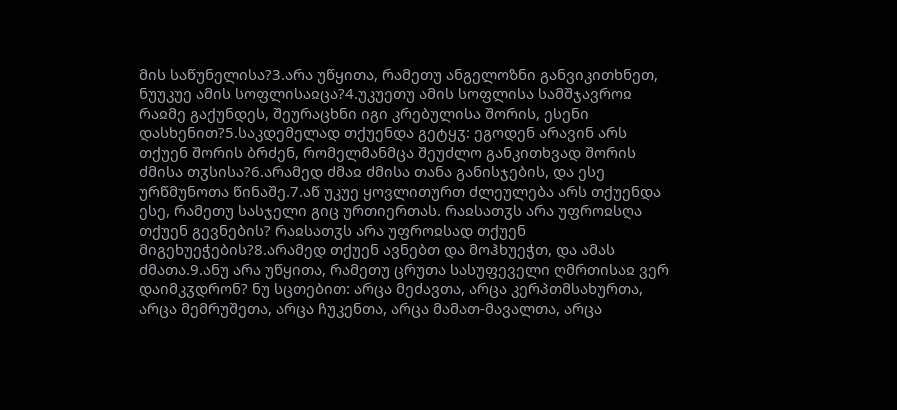მის საწუნელისა?3.არა უწყითა, რამეთუ ანგელოზნი განვიკითხნეთ, ნუუკუე ამის სოფლისაჲცა?4.უკუეთუ ამის სოფლისა სამშჯავროჲ რაჲმე გაქუნდეს, შეურაცხნი იგი კრებულისა შორის, ესენი დასხენით?5.საკდემელად თქუენდა გეტყჳ: ეგოდენ არავინ არს თქუენ შორის ბრძენ, რომელმანმცა შეუძლო განკითხვად შორის ძმისა თჳსისა?6.არამედ ძმაჲ ძმისა თანა განისჯების, და ესე ურწმუნოთა წინაშე.7.აწ უკუე ყოვლითურთ ძლეულება არს თქუენდა ესე, რამეთუ სასჯელი გიც ურთიერთას. რაჲსათჳს არა უფროჲსღა თქუენ გევნების? რაჲსათჳს არა უფროჲსად თქუენ მიგეხუეჭების?8.არამედ თქუენ ავნებთ და მოჰხუეჭთ, და ამას ძმათა.9.ანუ არა უწყითა, რამეთუ ცრუთა სასუფეველი ღმრთისაჲ ვერ დაიმკჳდრონ? ნუ სცთებით: არცა მეძავთა, არცა კერპთმსახურთა, არცა მემრუშეთა, არცა ჩუკენთა, არცა მამათ-მავალთა, არცა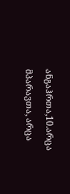ანგაჰრთა,10.არცა მპარავთა, არცა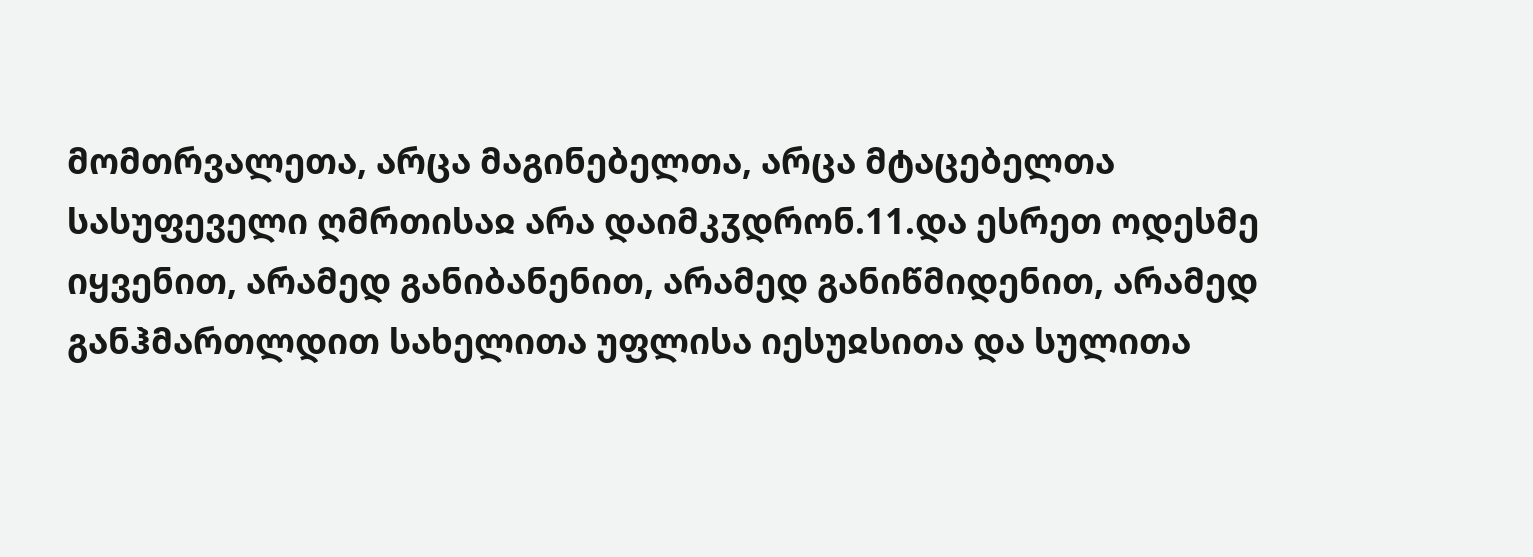მომთრვალეთა, არცა მაგინებელთა, არცა მტაცებელთა სასუფეველი ღმრთისაჲ არა დაიმკჳდრონ.11.და ესრეთ ოდესმე იყვენით, არამედ განიბანენით, არამედ განიწმიდენით, არამედ განჰმართლდით სახელითა უფლისა იესუჲსითა და სულითა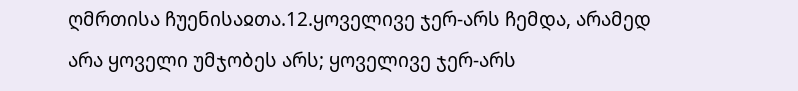ღმრთისა ჩუენისაჲთა.12.ყოველივე ჯერ-არს ჩემდა, არამედ არა ყოველი უმჯობეს არს; ყოველივე ჯერ-არს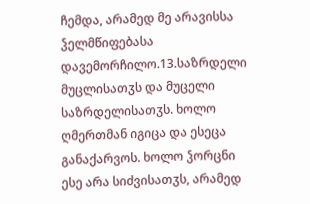ჩემდა, არამედ მე არავისსა ჴელმწიფებასა დავემორჩილო.13.საზრდელი მუცლისათჳს და მუცელი საზრდელისათჳს. ხოლო ღმერთმან იგიცა და ესეცა განაქარვოს. ხოლო ჴორცნი ესე არა სიძვისათჳს, არამედ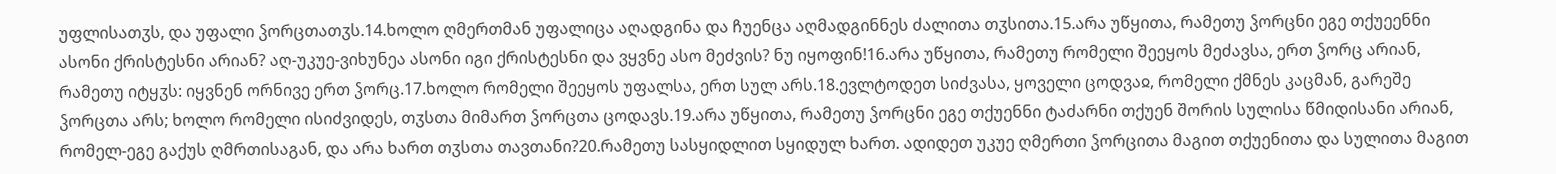უფლისათჳს, და უფალი ჴორცთათჳს.14.ხოლო ღმერთმან უფალიცა აღადგინა და ჩუენცა აღმადგინნეს ძალითა თჳსითა.15.არა უწყითა, რამეთუ ჴორცნი ეგე თქუეენნი ასონი ქრისტესნი არიან? აღ-უკუე-ვიხუნეა ასონი იგი ქრისტესნი და ვყვნე ასო მეძვის? ნუ იყოფინ!16.არა უწყითა, რამეთუ რომელი შეეყოს მეძავსა, ერთ ჴორც არიან, რამეთუ იტყჳს: იყვნენ ორნივე ერთ ჴორც.17.ხოლო რომელი შეეყოს უფალსა, ერთ სულ არს.18.ევლტოდეთ სიძვასა, ყოველი ცოდვაჲ, რომელი ქმნეს კაცმან, გარეშე ჴორცთა არს; ხოლო რომელი ისიძვიდეს, თჳსთა მიმართ ჴორცთა ცოდავს.19.არა უწყითა, რამეთუ ჴორცნი ეგე თქუენნი ტაძარნი თქუენ შორის სულისა წმიდისანი არიან, რომელ-ეგე გაქუს ღმრთისაგან, და არა ხართ თჳსთა თავთანი?20.რამეთუ სასყიდლით სყიდულ ხართ. ადიდეთ უკუე ღმერთი ჴორცითა მაგით თქუენითა და სულითა მაგით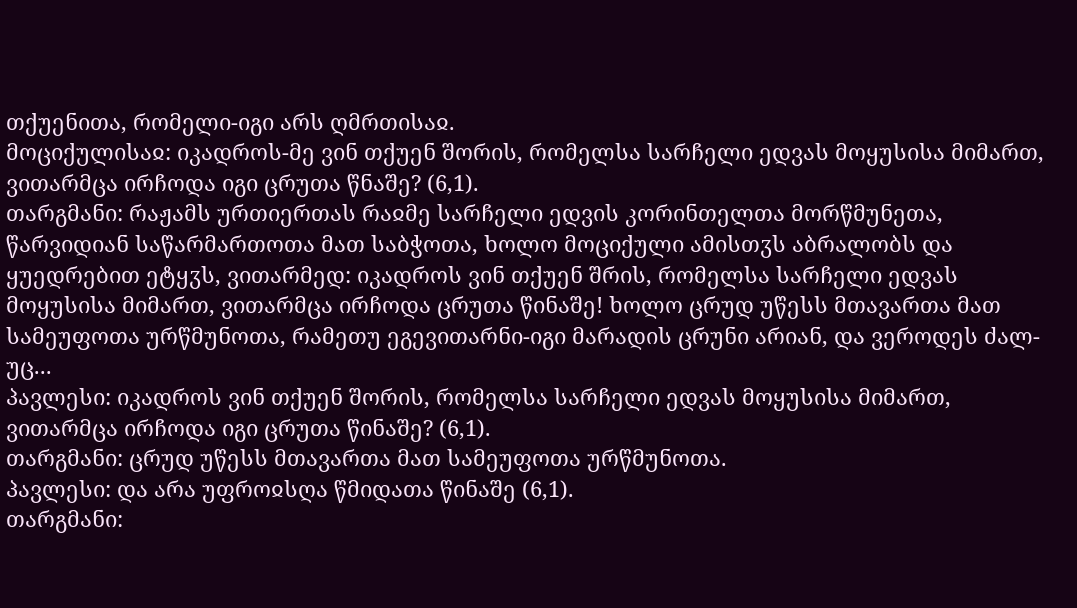თქუენითა, რომელი-იგი არს ღმრთისაჲ.
მოციქულისაჲ: იკადროს-მე ვინ თქუენ შორის, რომელსა სარჩელი ედვას მოყუსისა მიმართ, ვითარმცა ირჩოდა იგი ცრუთა წნაშე? (6,1).
თარგმანი: რაჟამს ურთიერთას რაჲმე სარჩელი ედვის კორინთელთა მორწმუნეთა, წარვიდიან საწარმართოთა მათ საბჭოთა, ხოლო მოციქული ამისთჳს აბრალობს და ყუედრებით ეტყჳს, ვითარმედ: იკადროს ვინ თქუენ შრის, რომელსა სარჩელი ედვას მოყუსისა მიმართ, ვითარმცა ირჩოდა ცრუთა წინაშე! ხოლო ცრუდ უწესს მთავართა მათ სამეუფოთა ურწმუნოთა, რამეთუ ეგევითარნი-იგი მარადის ცრუნი არიან, და ვეროდეს ძალ-უც...
პავლესი: იკადროს ვინ თქუენ შორის, რომელსა სარჩელი ედვას მოყუსისა მიმართ, ვითარმცა ირჩოდა იგი ცრუთა წინაშე? (6,1).
თარგმანი: ცრუდ უწესს მთავართა მათ სამეუფოთა ურწმუნოთა.
პავლესი: და არა უფროჲსღა წმიდათა წინაშე (6,1).
თარგმანი: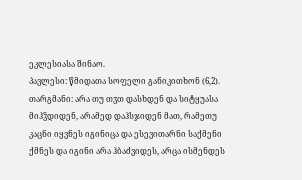ეკლესიასა შინაო.
პავლესი: წმიდათა სოფელი განიკითხონ (6,2).
თარგმანი: არა თუ თჳთ დასხდენ და სიტყუასა მიჰჴდიდენ, არამედ დაჰსჯიდენ მათ, რამეთუ კაცნი იყვნეს იგინიცა და ესევითარნი საქმენი ქმნეს და იგინი არა ჰბაძვიდეს, არცა ისმენდეს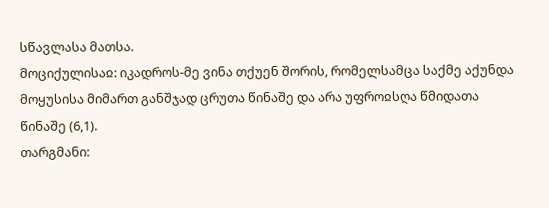სწავლასა მათსა.
მოციქულისაჲ: იკადროს-მე ვინა თქუენ შორის, რომელსამცა საქმე აქუნდა მოყუსისა მიმართ განშჯად ცრუთა წინაშე და არა უფროჲსღა წმიდათა წინაშე (6,1).
თარგმანი: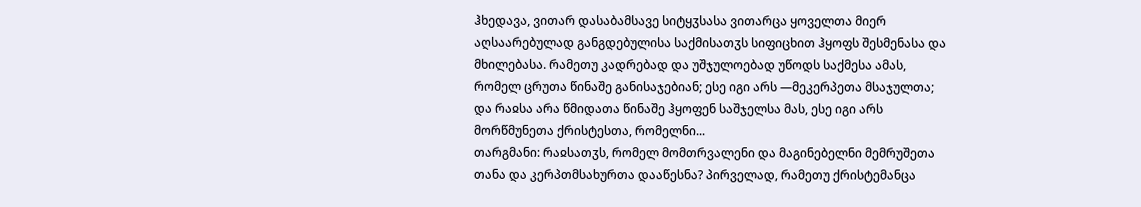ჰხედავა, ვითარ დასაბამსავე სიტყჳსასა ვითარცა ყოველთა მიერ აღსაარებულად განგდებულისა საქმისათჳს სიფიცხით ჰყოფს შესმენასა და მხილებასა. რამეთუ კადრებად და უშჯულოებად უწოდს საქმესა ამას, რომელ ცრუთა წინაშე განისაჯებიან; ესე იგი არს —მეკერპეთა მსაჯულთა; და რაჲსა არა წმიდათა წინაშე ჰყოფენ საშჯელსა მას, ესე იგი არს მორწმუნეთა ქრისტესთა, რომელნი...
თარგმანი: რაჲსათჳს, რომელ მომთრვალენი და მაგინებელნი მემრუშეთა თანა და კერპთმსახურთა დააწესნა? პირველად, რამეთუ ქრისტემანცა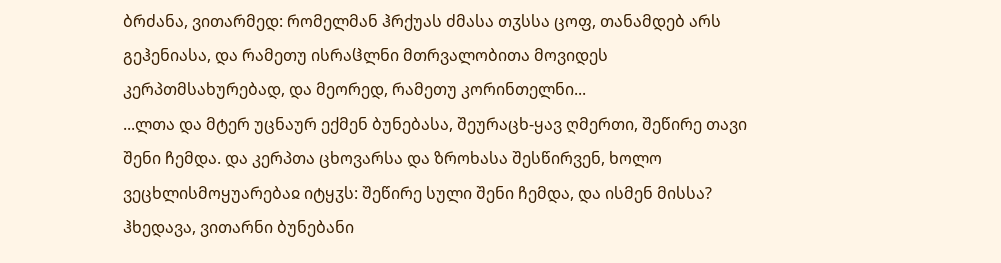ბრძანა, ვითარმედ: რომელმან ჰრქუას ძმასა თჳსსა ცოფ, თანამდებ არს გეჰენიასა, და რამეთუ ისრაჱლნი მთრვალობითა მოვიდეს კერპთმსახურებად, და მეორედ, რამეთუ კორინთელნი...
...ლთა და მტერ უცნაურ ექმენ ბუნებასა, შეურაცხ-ყავ ღმერთი, შეწირე თავი შენი ჩემდა. და კერპთა ცხოვარსა და ზროხასა შესწირვენ, ხოლო ვეცხლისმოყუარებაჲ იტყჳს: შეწირე სული შენი ჩემდა, და ისმენ მისსა?
ჰხედავა, ვითარნი ბუნებანი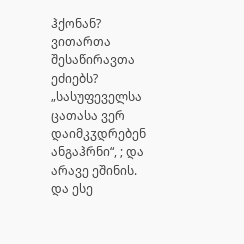ჰქონან? ვითართა შესაწირავთა ეძიებს? „სასუფეველსა ცათასა ვერ დაიმკჳდრებენ ანგაჰრნი“, ; და არავე ეშინის. და ესე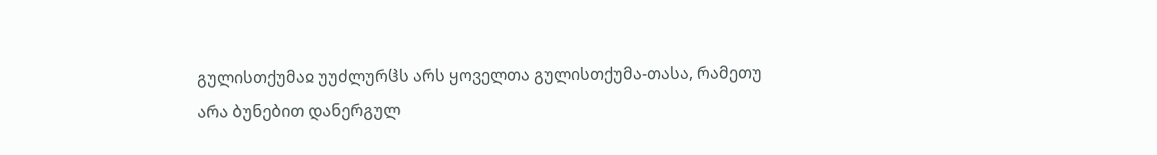გულისთქუმაჲ უუძლურჱს არს ყოველთა გულისთქუმა-თასა, რამეთუ არა ბუნებით დანერგულ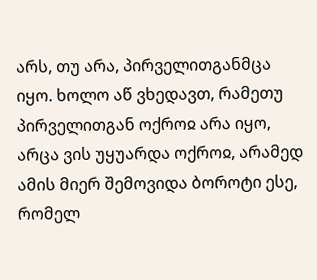არს, თუ არა, პირველითგანმცა იყო. ხოლო აწ ვხედავთ, რამეთუ პირველითგან ოქროჲ არა იყო, არცა ვის უყუარდა ოქროჲ, არამედ ამის მიერ შემოვიდა ბოროტი ესე, რომელ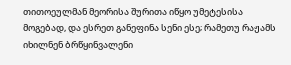თითოეულმან მეორისა შურითა იწყო უმეტესისა მოგებად, და ესრეთ განეფინა სენი ესე; რამეთუ რაჟამს იხილნენ ბრწყინვალენი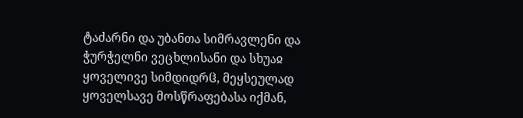ტაძარნი და უბანთა სიმრავლენი და ჭურჭელნი ვეცხლისანი და სხუაჲ ყოველივე სიმდიდრჱ, მეყსეულად ყოველსავე მოსწრაფებასა იქმან,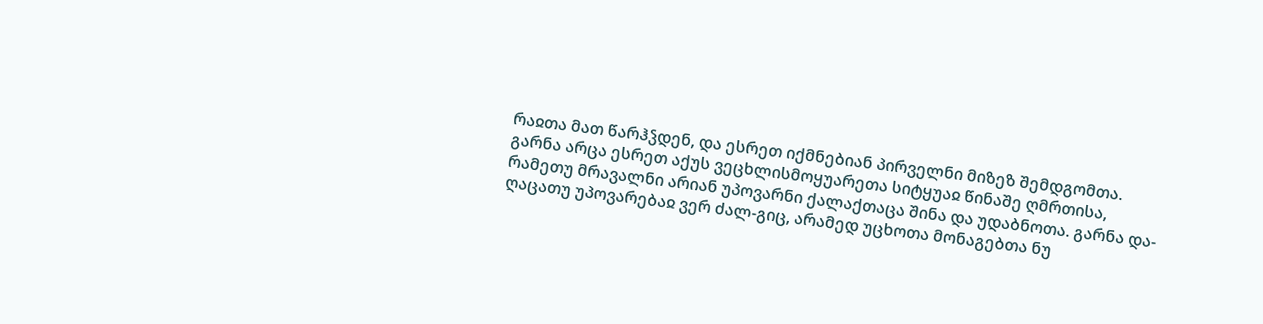რაჲთა მათ წარჰჴდენ, და ესრეთ იქმნებიან პირველნი მიზეზ შემდგომთა. გარნა არცა ესრეთ აქუს ვეცხლისმოყუარეთა სიტყუაჲ წინაშე ღმრთისა, რამეთუ მრავალნი არიან უპოვარნი ქალაქთაცა შინა და უდაბნოთა. გარნა და-ღაცათუ უპოვარებაჲ ვერ ძალ-გიც, არამედ უცხოთა მონაგებთა ნუ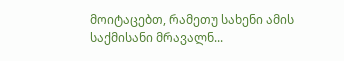მოიტაცებთ, რამეთუ სახენი ამის საქმისანი მრავალნ...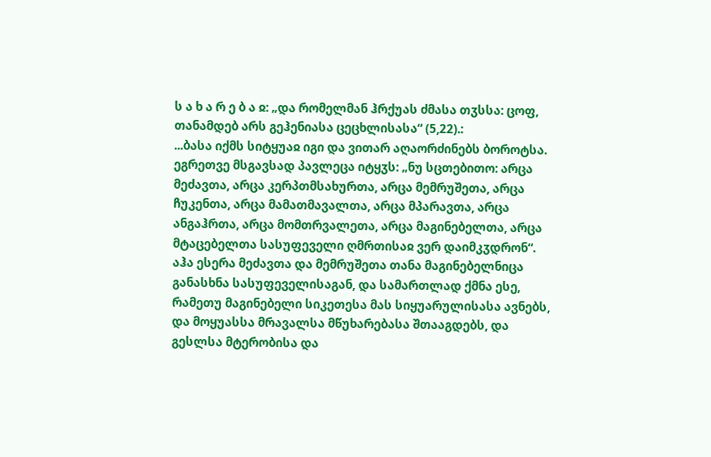ს ა ხ ა რ ე ბ ა ჲ: „და რომელმან ჰრქუას ძმასა თჳსსა: ცოფ, თანამდებ არს გეჰენიასა ცეცხლისასა“ (5,22).:
...ბასა იქმს სიტყუაჲ იგი და ვითარ აღაორძინებს ბოროტსა. ეგრეთვე მსგავსად პავლეცა იტყჳს: „ნუ სცთებითო: არცა მეძავთა, არცა კერპთმსახურთა, არცა მემრუშეთა, არცა ჩუკენთა, არცა მამათმავალთა, არცა მპარავთა, არცა ანგაჰრთა, არცა მომთრვალეთა, არცა მაგინებელთა, არცა მტაცებელთა სასუფეველი ღმრთისაჲ ვერ დაიმკჳდრონ“. აჰა ესერა მეძავთა და მემრუშეთა თანა მაგინებელნიცა განასხნა სასუფეველისაგან, და სამართლად ქმნა ესე, რამეთუ მაგინებელი სიკეთესა მას სიყუარულისასა ავნებს, და მოყუასსა მრავალსა მწუხარებასა შთააგდებს, და გესლსა მტერობისა და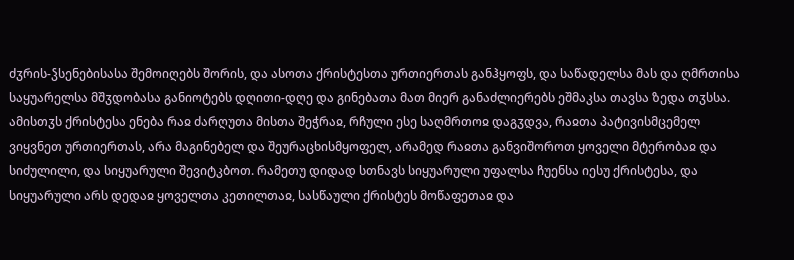ძჳრის-ჴსენებისასა შემოიღებს შორის, და ასოთა ქრისტესთა ურთიერთას განჰყოფს, და საწადელსა მას და ღმრთისა საყუარელსა მშჳდობასა განიოტებს დღითი-დღე და გინებათა მათ მიერ განაძლიერებს ეშმაკსა თავსა ზედა თჳსსა.
ამისთჳს ქრისტესა ენება რაჲ ძარღუთა მისთა შეჭრაჲ, რჩული ესე საღმრთოჲ დაგჳდვა, რაჲთა პატივისმცემელ ვიყვნეთ ურთიერთას, არა მაგინებელ და შეურაცხისმყოფელ, არამედ რაჲთა განვიშოროთ ყოველი მტერობაჲ და სიძულილი, და სიყუარული შევიტკბოთ. რამეთუ დიდად სთნავს სიყუარული უფალსა ჩუენსა იესუ ქრისტესა, და სიყუარული არს დედაჲ ყოველთა კეთილთაჲ, სასწაული ქრისტეს მოწაფეთაჲ და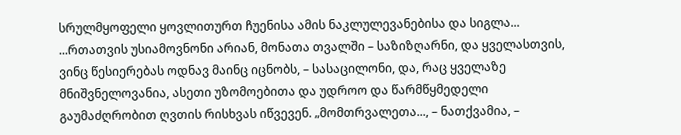სრულმყოფელი ყოვლითურთ ჩუენისა ამის ნაკლულევანებისა და სიგლა...
...რთათვის უსიამოვნონი არიან, მონათა თვალში – საზიზღარნი, და ყველასთვის, ვინც წესიერებას ოდნავ მაინც იცნობს, – სასაცილონი, და, რაც ყველაზე მნიშვნელოვანია, ასეთი უზომოებითა და უდროო და წარმწყმედელი გაუმაძღრობით ღვთის რისხვას იწვევენ. „მომთრვალეთა..., – ნათქვამია, –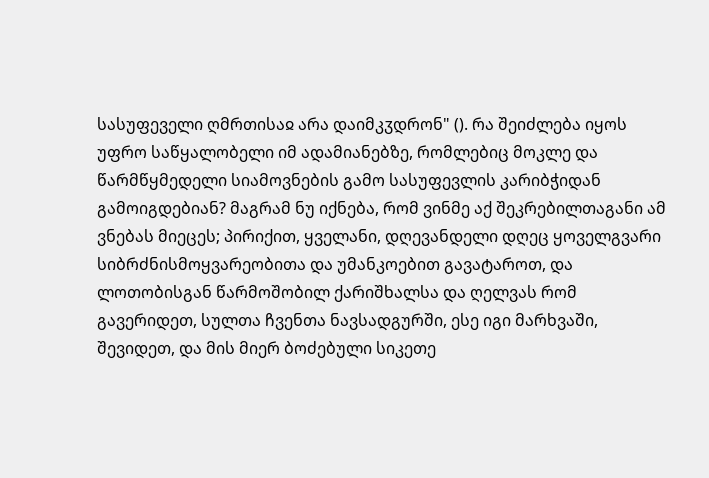სასუფეველი ღმრთისაჲ არა დაიმკჳდრონ" (). რა შეიძლება იყოს უფრო საწყალობელი იმ ადამიანებზე, რომლებიც მოკლე და წარმწყმედელი სიამოვნების გამო სასუფევლის კარიბჭიდან გამოიგდებიან? მაგრამ ნუ იქნება, რომ ვინმე აქ შეკრებილთაგანი ამ ვნებას მიეცეს; პირიქით, ყველანი, დღევანდელი დღეც ყოველგვარი სიბრძნისმოყვარეობითა და უმანკოებით გავატაროთ, და ლოთობისგან წარმოშობილ ქარიშხალსა და ღელვას რომ გავერიდეთ, სულთა ჩვენთა ნავსადგურში, ესე იგი მარხვაში, შევიდეთ, და მის მიერ ბოძებული სიკეთე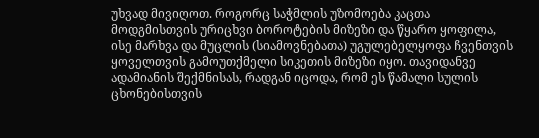უხვად მივიღოთ. როგორც საჭმლის უზომოება კაცთა მოდგმისთვის ურიცხვი ბოროტების მიზეზი და წყარო ყოფილა, ისე მარხვა და მუცლის (სიამოვნებათა) უგულებელყოფა ჩვენთვის ყოველთვის გამოუთქმელი სიკეთის მიზეზი იყო. თავიდანვე ადამიანის შექმნისას, რადგან იცოდა, რომ ეს წამალი სულის ცხონებისთვის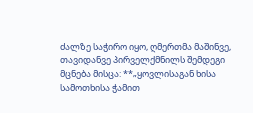ძალზე საჭირო იყო, ღმერთმა მაშინვე, თავიდანვე პირველქმნილს შემდეგი მცნება მისცა: **„ყოვლისაგან ხისა სამოთხისა ჭამით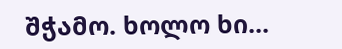შჭამო. ხოლო ხი...